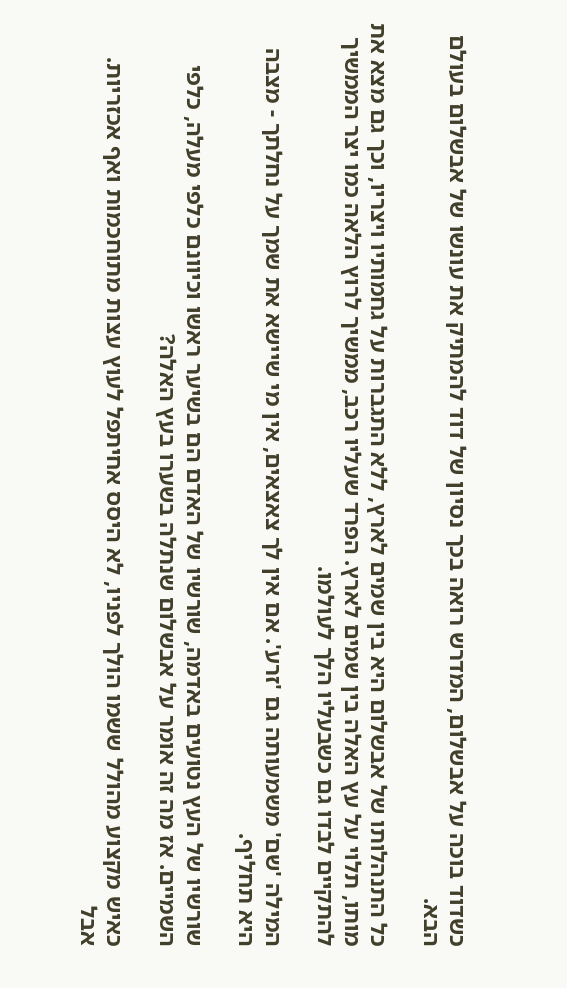כשדוד בוכה על אבשלום, המדרש רואה בכך נסיון של דוד להמתיק את עונשו של אבשלום בעולם הבא.

כל התנהלותו של אבשלום היא בין שמים לארץ, ללא התגברות על גחמותיו ויצריו, וכך גם מצא את מותו, תלוי על עץ האלה בין שמים לארץ. הפרד שעליו רכב, ממשיך לרוץ הלאה כמו יצר הממשיך להתקיים לבדו גם כשבעליו הלך לעולמו.

המילה 'שם' משמעותה גם 'זרע'. אם אין לך צאצאים, אין מי שיישא את שמך על נחלתך - מצבה היא תחליף.

שורשיו של העץ נטועים באדמה, שורשיו של האדם הם בשיער ראשו וכיוונם כלפי מעלה, כלפי השמיים. אז מה זה אומר על אבשלום שנתלה בשערו בעץ האלה?

כאיש מקצוע מהולל ששמו הולך לפניו, לא היסס אחיתפל לעוץ עצות מתוחכמות ואף אכזריות. אבל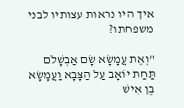איך היו נראות עצותיו לבני משפחתו?

"וְאֶת עֲמָשָׂא שָׂם אַבְשָׁלֹם תַּחַת יוֹאָב עַל הַצָּבָא וַעֲמָשָׂא בֶן אִישׁ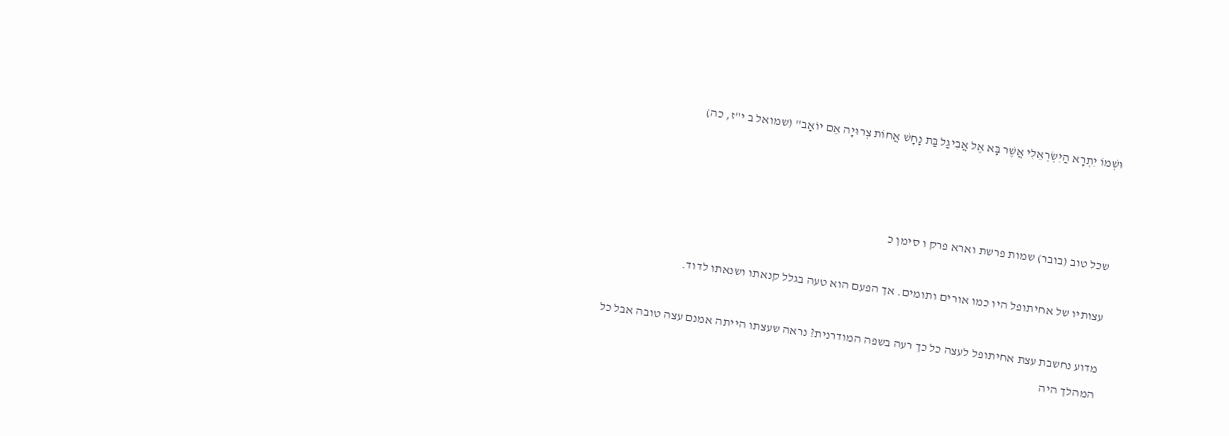וּשְׁמוֹ יִתְרָא הַיִּשְׂרְאֵלִי אֲשֶׁר בָּא אֶל אֲבִיגַל בַּת נָחָשׁ אֲחוֹת צְרוּיָה אֵם יוֹאָב" (שמואל ב י"ז, כה)



שכל טוב (בובר) שמות פרשת וארא פרק ו סימן כ

עצותיו של אחיתופל היו כמו אורים ותומים. אך הפעם הוא טעה בגלל קנאתו ושנאתו לדוד.

מדוע נחשבת עצת אחיתופל לעצה כל כך רעה בשפה המודרנית? נראה שעצתו הייתה אמנם עצה טובה אבל כל המהלך היה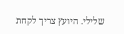שלילי. היועץ צריך לקחת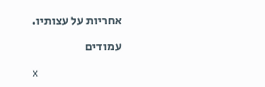אחריות על עצותיו.

עמודים

x